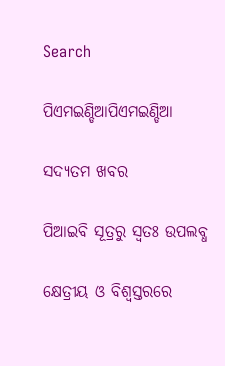Search

ପିଏମଇଣ୍ଡିଆପିଏମଇଣ୍ଡିଆ

ସଦ୍ୟତମ ଖବର

ପିଆଇବି ସୂତ୍ରରୁ ସ୍ବତଃ ଉପଲବ୍ଧ

କ୍ଷେତ୍ରୀୟ ଓ ବିଶ୍ୱସ୍ତରରେ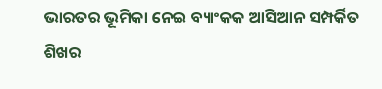ଭାରତର ଭୂମିକା ନେଇ ବ୍ୟାଂକକ ଆସିଆନ ସମ୍ପର୍କିତ ଶିଖର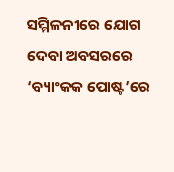ସମ୍ମିଳନୀରେ ଯୋଗ ଦେବା ଅବସରରେ ‘ବ୍ୟାଂକକ ପୋଷ୍ଟ’ରେ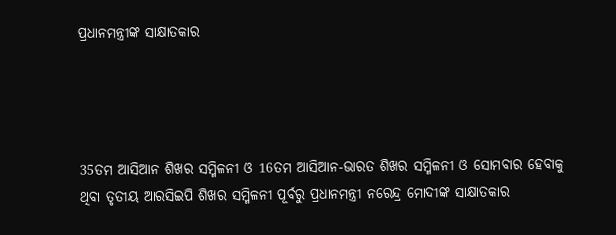ପ୍ରଧାନମନ୍ତ୍ରୀଙ୍କ ସାକ୍ଷାତକାର




35ତମ ଆସିଆନ ଶିଖର ସମ୍ମିଳନୀ ଓ 16ତମ ଆସିଆନ-ଭାରତ ଶିଖର ସମ୍ମିଳନୀ ଓ ସୋମବାର ହେବାକୁ ଥିବା ତୃତୀୟ ଆରସିଇପି ଶିଖର ସମ୍ମିଳନୀ ପୂର୍ବରୁ ପ୍ରଧାନମନ୍ତ୍ରୀ ନରେନ୍ଦ୍ର ମୋଦୀଙ୍କ ସାକ୍ଷାତକାର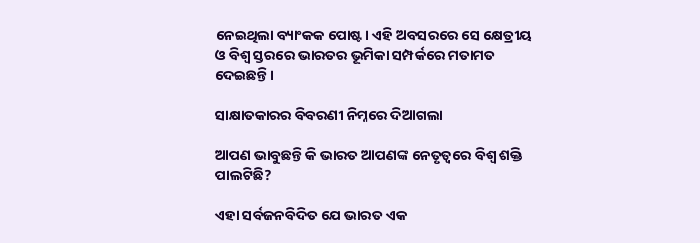ନେଇଥିଲା ବ୍ୟାଂକକ ପୋଷ୍ଟ। ଏହି ଅବସରରେ ସେ କ୍ଷେତ୍ରୀୟ ଓ ବିଶ୍ୱ ସ୍ତରରେ ଭାରତର ଭୂମିକା ସମ୍ପର୍କରେ ମତାମତ ଦେଇଛନ୍ତି ।

ସାକ୍ଷାତକାରର ବିବରଣୀ ନିମ୍ନରେ ଦିଆଗଲା

ଆପଣ ଭାବୁଛନ୍ତି କି ଭାରତ ଆପଣଙ୍କ ନେତୃତ୍ୱରେ ବିଶ୍ୱ ଶକ୍ତି ପାଲଟିଛି?

ଏହା ସର୍ବଜନବିଦିତ ଯେ ଭାରତ ଏକ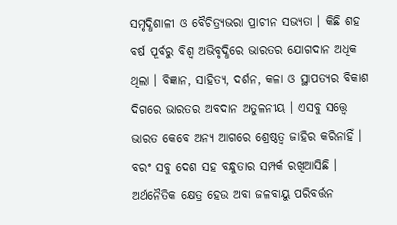ସମୃଦ୍ଧିଶାଳୀ ଓ ବୈଚିତ୍ର୍ୟଭରା ପ୍ରାଚୀନ ସଭ୍ୟତା । କିଛି ଶହ ବର୍ଷ ପୂର୍ବରୁ ବିଶ୍ୱ ଅଭିବୃଦ୍ଧିରେ ଭାରତର ଯୋଗଦାନ ଅଧିକ ଥିଲା । ବିଜ୍ଞାନ, ସାହିତ୍ୟ, ଦର୍ଶନ, କଳା ଓ ସ୍ଥାପତ୍ୟର ବିକାଶ ଦିଗରେ ଭାରତର ଅବଦାନ ଅତୁଳନୀୟ । ଏସବୁ ସତ୍ତ୍ୱେ ଭାରତ କେବେ ଅନ୍ୟ ଆଗରେ ଶ୍ରେଷ୍ଠତ୍ୱ ଜାହିର କରିନାହିଁ । ବରଂ ସବୁ ଦେଶ ସହ ବନ୍ଧୁତାର ସମ୍ପର୍କ ରଖିଆସିଛି । ଅର୍ଥନୈତିକ କ୍ଷେତ୍ର ହେଉ ଅବା ଜଳବାୟୁ ପରିବର୍ତ୍ତନ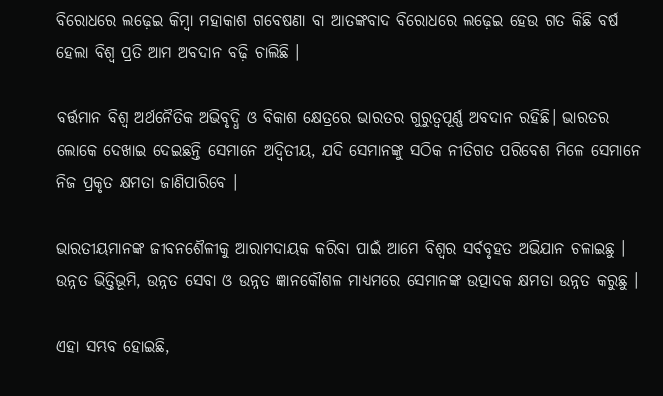ବିରୋଧରେ ଲଢ଼େଇ କିମ୍ବା ମହାକାଶ ଗବେଷଣା ବା ଆତଙ୍କବାଦ ବିରୋଧରେ ଲଢ଼େଇ ହେଉ ଗତ କିଛି ବର୍ଷ ହେଲା ବିଶ୍ୱ ପ୍ରତି ଆମ ଅବଦାନ ବଢ଼ି ଚାଲିଛି ।

ବର୍ତ୍ତମାନ ବିଶ୍ୱ ଅର୍ଥନୈତିକ ଅଭିବୃଦ୍ଧି ଓ ବିକାଶ କ୍ଷେତ୍ରରେ ଭାରତର ଗୁରୁତ୍ୱପୂର୍ଣ୍ଣ ଅବଦାନ ରହିଛି। ଭାରତର ଲୋକେ ଦେଖାଇ ଦେଇଛନ୍ତି ସେମାନେ ଅଦ୍ୱିତୀୟ, ଯଦି ସେମାନଙ୍କୁ ସଠିକ ନୀତିଗତ ପରିବେଶ ମିଳେ ସେମାନେ ନିଜ ପ୍ରକୃତ କ୍ଷମତା ଜାଣିପାରିବେ ।

ଭାରତୀୟମାନଙ୍କ ଜୀବନଶୈଳୀକୁ ଆରାମଦାୟକ କରିବା ପାଇଁ ଆମେ ବିଶ୍ୱର ସର୍ବବୃହତ ଅଭିଯାନ ଚଳାଇଛୁ । ଉନ୍ନତ ଭିତ୍ତିଭୂମି, ଉନ୍ନତ ସେବା ଓ ଉନ୍ନତ ଜ୍ଞାନକୌଶଳ ମାଧ୍ୟମରେ ସେମାନଙ୍କ ଉତ୍ପାଦକ କ୍ଷମତା ଉନ୍ନତ କରୁଛୁ ।

ଏହା ସମ୍ଭବ ହୋଇଛି,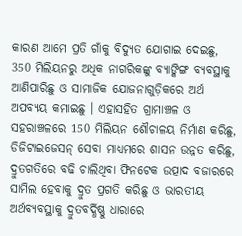କାରଣ ଆମେ ପ୍ରତି ଗାଁକୁ ବିଦ୍ୟୁତ ଯୋଗାଇ ଦେଇଛୁ, 350 ମିଲିୟନରୁ ଅଧିକ ନାଗରିକଙ୍କୁ ବ୍ୟାଙ୍କିଙ୍ଗ ବ୍ୟବସ୍ଥାକୁ ଆଣିପାରିଛୁ ଓ ସାମାଜିକ ଯୋଜନାଗୁଡ଼ିକରେ ଅର୍ଥ ଅପବ୍ୟୟ କମାଇଛୁ । ଏହାସହିତ ଗ୍ରାମାଞ୍ଚଳ ଓ ସହରାଞ୍ଚଳରେ 150 ମିଲିୟନ ଶୌଚାଳୟ ନିର୍ମାଣ କରିଛୁ, ଡିଜିଟାଇଜେସନ୍ ସେବା ମାଧ୍ୟମରେ ଶାସନ ଉନ୍ନତ କରିଛୁ, ଦ୍ରୁତଗତିରେ ବଢି ଚାଲିଥିବା ଫିନଟେକ ଉତ୍ପାଦ ବଜାରରେ ସାମିଲ ହେବାକୁ ଦ୍ରୁତ ପ୍ରଗତି କରିଛୁ ଓ ଭାରତୀୟ ଅର୍ଥବ୍ୟବସ୍ଥାକୁ ଦ୍ରୁତବର୍ଦ୍ଧିଷ୍ଣୁ ଧାରାରେ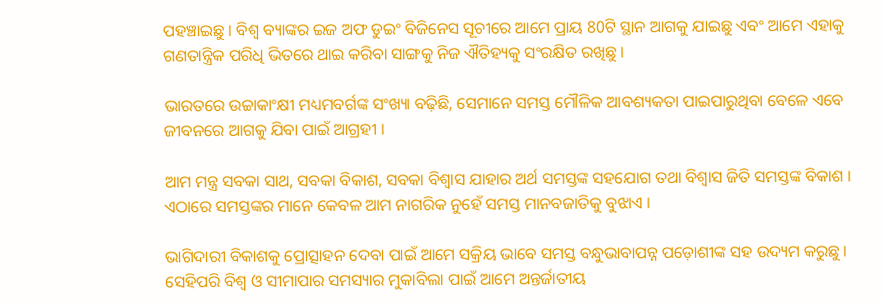ପହଞ୍ଚାଇଛୁ । ବିଶ୍ୱ ବ୍ୟାଙ୍କର ଇଜ ଅଫ ଡୁଇଂ ବିଜିନେସ ସୂଚୀରେ ଆମେ ପ୍ରାୟ 80ଟି ସ୍ଥାନ ଆଗକୁ ଯାଇଛୁ ଏବଂ ଆମେ ଏହାକୁ ଗଣତାନ୍ତ୍ରିକ ପରିଧି ଭିତରେ ଥାଇ କରିବା ସାଙ୍ଗକୁ ନିଜ ଐତିହ୍ୟକୁ ସଂରକ୍ଷିତ ରଖିଛୁ ।

ଭାରତରେ ଉଚ୍ଚାକାଂକ୍ଷୀ ମଧ୍ୟମବର୍ଗଙ୍କ ସଂଖ୍ୟା ବଢ଼ିଛି, ସେମାନେ ସମସ୍ତ ମୌଳିକ ଆବଶ୍ୟକତା ପାଇପାରୁଥିବା ବେଳେ ଏବେ ଜୀବନରେ ଆଗକୁ ଯିବା ପାଇଁ ଆଗ୍ରହୀ ।

ଆମ ମନ୍ତ୍ର ସବକା ସାଥ, ସବକା ବିକାଶ, ସବକା ବିଶ୍ୱାସ ଯାହାର ଅର୍ଥ ସମସ୍ତଙ୍କ ସହଯୋଗ ତଥା ବିଶ୍ୱାସ ଜିତି ସମସ୍ତଙ୍କ ବିକାଶ । ଏଠାରେ ସମସ୍ତଙ୍କର ମାନେ କେବଳ ଆମ ନାଗରିକ ନୁହେଁ ସମସ୍ତ ମାନବଜାତିକୁ ବୁଝାଏ ।

ଭାଗିଦାରୀ ବିକାଶକୁ ପ୍ରୋତ୍ସାହନ ଦେବା ପାଇଁ ଆମେ ସକ୍ରିୟ ଭାବେ ସମସ୍ତ ବନ୍ଧୁଭାବାପନ୍ନ ପଡ଼ୋଶୀଙ୍କ ସହ ଉଦ୍ୟମ କରୁଛୁ । ସେହିପରି ବିଶ୍ୱ ଓ ସୀମାପାର ସମସ୍ୟାର ମୁକାବିଲା ପାଇଁ ଆମେ ଅନ୍ତର୍ଜାତୀୟ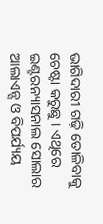ଭାଗିଦାରୀ ଗଢ଼ି ତୋଳିବାକୁ ଚେଷ୍ଟା କରୁଛୁ । ଏଥିରେ ଇଣ୍ଟରନ୍ୟାସନାଲ ସୋଲାର ଆଲାଏନ୍ସ ଓ ବିପର୍ଯ୍ୟୟ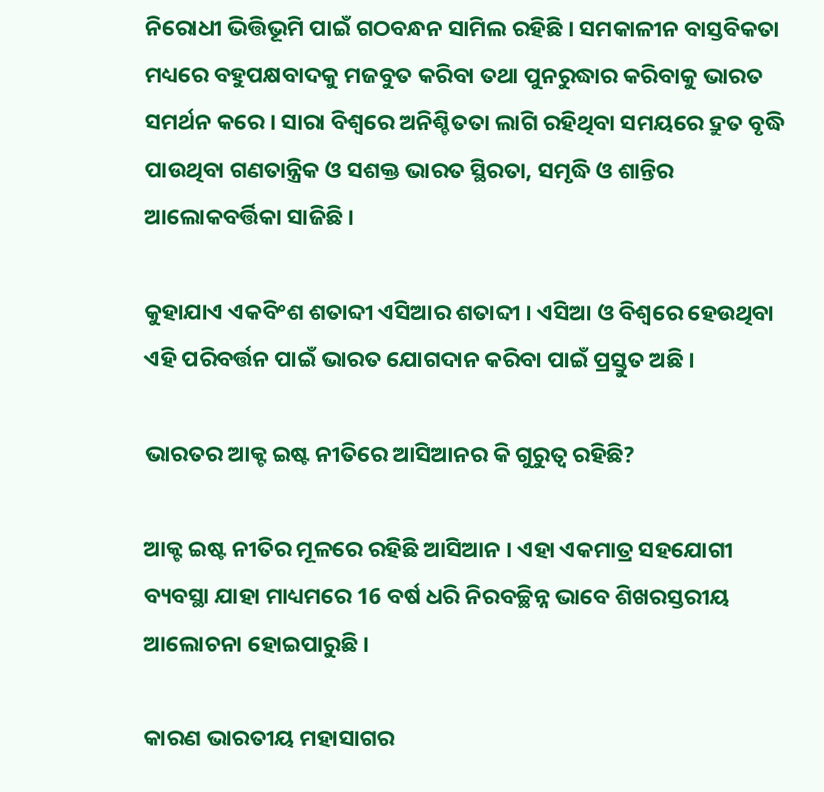ନିରୋଧୀ ଭିତ୍ତିଭୂମି ପାଇଁ ଗଠବନ୍ଧନ ସାମିଲ ରହିଛି । ସମକାଳୀନ ବାସ୍ତବିକତା ମଧ୍ୟରେ ବହୁପକ୍ଷବାଦକୁ ମଜବୁତ କରିବା ତଥା ପୁନରୁଦ୍ଧାର କରିବାକୁ ଭାରତ ସମର୍ଥନ କରେ । ସାରା ବିଶ୍ୱରେ ଅନିଶ୍ଚିତତା ଲାଗି ରହିଥିବା ସମୟରେ ଦ୍ରୁତ ବୃଦ୍ଧି ପାଉଥିବା ଗଣତାନ୍ତ୍ରିକ ଓ ସଶକ୍ତ ଭାରତ ସ୍ଥିରତା, ସମୃଦ୍ଧି ଓ ଶାନ୍ତିର ଆଲୋକବର୍ତ୍ତିକା ସାଜିଛି ।

କୁହାଯାଏ ଏକବିଂଶ ଶତାବ୍ଦୀ ଏସିଆର ଶତାବ୍ଦୀ । ଏସିଆ ଓ ବିଶ୍ୱରେ ହେଉଥିବା ଏହି ପରିବର୍ତ୍ତନ ପାଇଁ ଭାରତ ଯୋଗଦାନ କରିବା ପାଇଁ ପ୍ରସ୍ତୁତ ଅଛି ।

ଭାରତର ଆକ୍ଟ ଇଷ୍ଟ ନୀତିରେ ଆସିଆନର କି ଗୁରୁତ୍ୱ ରହିଛି?

ଆକ୍ଟ ଇଷ୍ଟ ନୀତିର ମୂଳରେ ରହିଛି ଆସିଆନ । ଏହା ଏକମାତ୍ର ସହଯୋଗୀ ବ୍ୟବସ୍ଥା ଯାହା ମାଧ୍ୟମରେ 16 ବର୍ଷ ଧରି ନିରବଚ୍ଛିନ୍ନ ଭାବେ ଶିଖରସ୍ତରୀୟ ଆଲୋଚନା ହୋଇପାରୁଛି ।

କାରଣ ଭାରତୀୟ ମହାସାଗର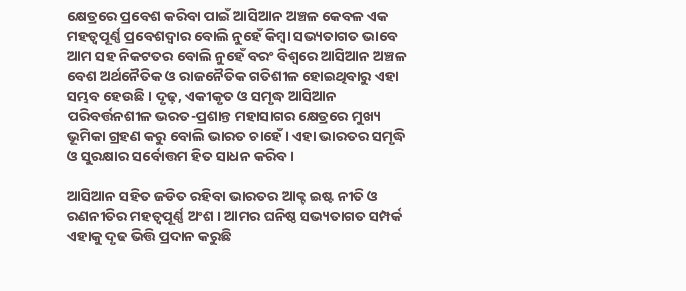କ୍ଷେତ୍ରରେ ପ୍ରବେଶ କରିବା ପାଇଁ ଆସିଆନ ଅଞ୍ଚଳ କେବଳ ଏକ ମହତ୍ୱପୂର୍ଣ୍ଣ ପ୍ରବେଶଦ୍ୱାର ବୋଲି ନୁହେଁ କିମ୍ବା ସଭ୍ୟତାଗତ ଭାବେ ଆମ ସହ ନିକଟତର ବୋଲି ନୁହେଁ ବରଂ ବିଶ୍ୱରେ ଆସିଆନ ଅଞ୍ଚଳ ବେଶ ଅର୍ଥନୈତିକ ଓ ରାଜନୈତିକ ଗତିଶୀଳ ହୋଇଥିବାରୁ ଏହା ସମ୍ଭବ ହେଉଛି । ଦୃଢ଼, ଏକୀକୃତ ଓ ସମୃଦ୍ଧ ଆସିଆନ ପରିବର୍ତ୍ତନଶୀଳ ଭରତ-ପ୍ରଶାନ୍ତ ମହାସାଗର କ୍ଷେତ୍ରରେ ମୁଖ୍ୟ ଭୂମିକା ଗ୍ରହଣ କରୁ ବୋଲି ଭାରତ ଚାହେଁ । ଏହା ଭାରତର ସମୃଦ୍ଧି ଓ ସୁରକ୍ଷାର ସର୍ବୋତ୍ତମ ହିତ ସାଧନ କରିବ ।

ଆସିଆନ ସହିତ ଜଡିତ ରହିବା ଭାରତର ଆକ୍ଟ ଇଷ୍ଟ ନୀତି ଓ ରଣନୀତିର ମହତ୍ୱପୂର୍ଣ୍ଣ ଅଂଶ । ଆମର ଘନିଷ୍ଠ ସଭ୍ୟତାଗତ ସମ୍ପର୍କ ଏହାକୁ ଦୃଢ ଭିତ୍ତି ପ୍ରଦାନ କରୁଛି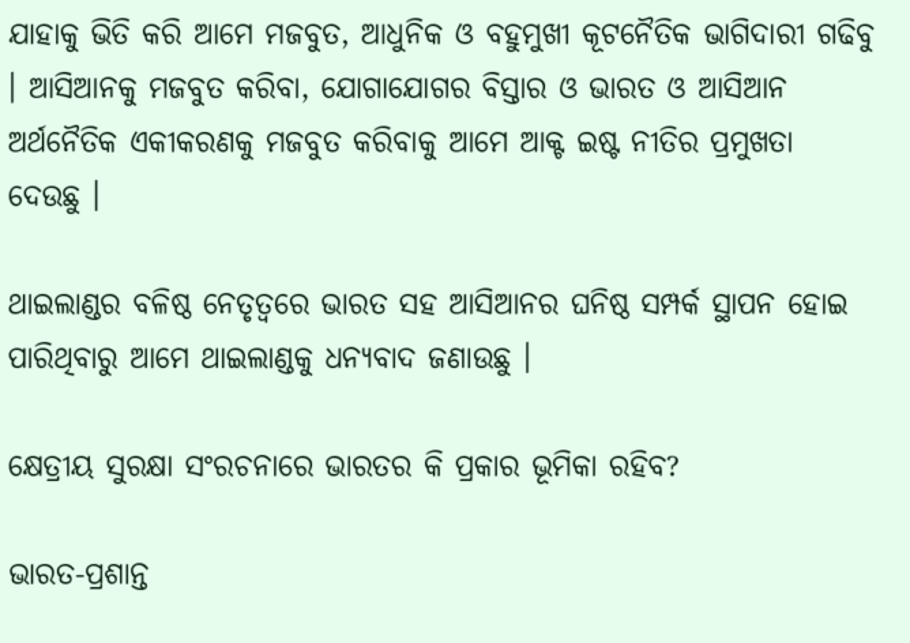ଯାହାକୁ ଭିତି କରି ଆମେ ମଜବୁତ, ଆଧୁନିକ ଓ ବହୁମୁଖୀ କୂଟନୈତିକ ଭାଗିଦାରୀ ଗଢିବୁ । ଆସିଆନକୁ ମଜବୁତ କରିବା, ଯୋଗାଯୋଗର ବିସ୍ତାର ଓ ଭାରତ ଓ ଆସିଆନ ଅର୍ଥନୈତିକ ଏକୀକରଣକୁ ମଜବୁତ କରିବାକୁ ଆମେ ଆକ୍ଟ ଇଷ୍ଟ ନୀତିର ପ୍ରମୁଖତା ଦେଉଛୁ ।

ଥାଇଲାଣ୍ଡର ବଳିଷ୍ଠ ନେତୃତ୍ୱରେ ଭାରତ ସହ ଆସିଆନର ଘନିଷ୍ଠ ସମ୍ପର୍କ ସ୍ଥାପନ ହୋଇ ପାରିଥିବାରୁ ଆମେ ଥାଇଲାଣ୍ଡକୁ ଧନ୍ୟବାଦ ଜଣାଉଛୁ ।

କ୍ଷେତ୍ରୀୟ ସୁରକ୍ଷା ସଂରଚନାରେ ଭାରତର କି ପ୍ରକାର ଭୂମିକା ରହିବ?

ଭାରତ-ପ୍ରଶାନ୍ତ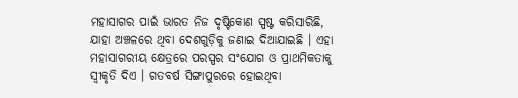ମହାସାଗର ପାଇଁ ଭାରତ ନିଜ ଦୃଷ୍ଟିକୋଣ ସ୍ପଷ୍ଟ କରିସାରିଛି, ଯାହା ଅଞ୍ଚଳରେ ଥିବା ଦେଶଗୁଡ଼ିକୁ ଜଣାଇ ଦିଆଯାଇଛି । ଏହା ମହାସାଗରୀୟ କ୍ଷେତ୍ରରେ ପରସ୍ପର ସଂଯୋଗ ଓ ପ୍ରାଥମିକତାକୁ ସ୍ୱୀକୃତି ଦିଏ । ଗତବର୍ଷ ସିଙ୍ଗାପୁରରେ ହୋଇଥିବା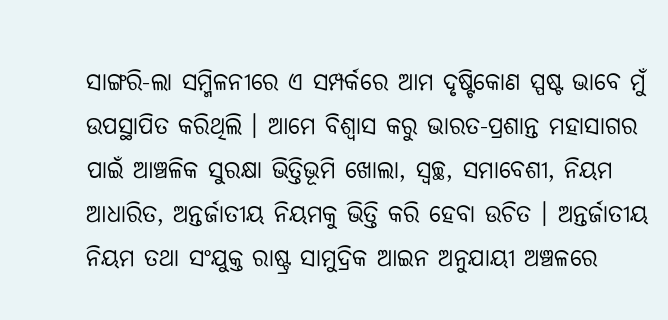ସାଙ୍ଗରି-ଲା ସମ୍ମିଳନୀରେ ଏ ସମ୍ପର୍କରେ ଆମ ଦୃଷ୍ଟିକୋଣ ସ୍ପଷ୍ଟ ଭାବେ ମୁଁ ଉପସ୍ଥାପିତ କରିଥିଲି । ଆମେ ବିଶ୍ୱାସ କରୁ ଭାରତ-ପ୍ରଶାନ୍ତ ମହାସାଗର ପାଇଁ ଆଞ୍ଚଳିକ ସୁରକ୍ଷା ଭିତ୍ତିଭୂମି ଖୋଲା, ସ୍ୱଚ୍ଛ, ସମାବେଶୀ, ନିୟମ ଆଧାରିତ, ଅନ୍ତର୍ଜାତୀୟ ନିୟମକୁ ଭିତ୍ତି କରି ହେବା ଉଚିତ । ଅନ୍ତର୍ଜାତୀୟ ନିୟମ ତଥା ସଂଯୁକ୍ତ ରାଷ୍ଟ୍ର ସାମୁଦ୍ରିକ ଆଇନ ଅନୁଯାୟୀ ଅଞ୍ଚଳରେ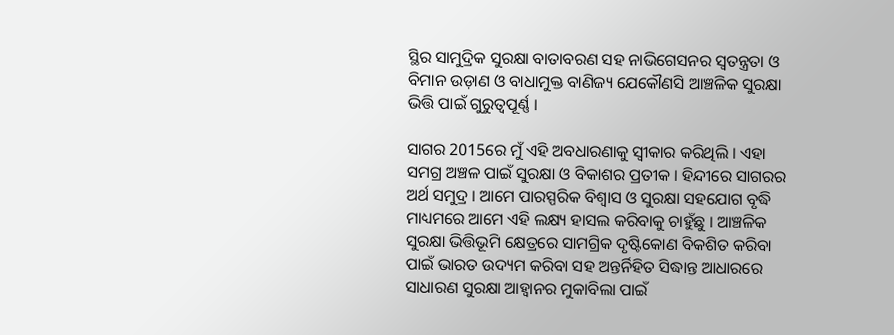ସ୍ଥିର ସାମୁଦ୍ରିକ ସୁରକ୍ଷା ବାତାବରଣ ସହ ନାଭିଗେସନର ସ୍ୱତନ୍ତ୍ରତା ଓ ବିମାନ ଉଡ଼ାଣ ଓ ବାଧାମୁକ୍ତ ବାଣିଜ୍ୟ ଯେକୌଣସି ଆଞ୍ଚଳିକ ସୁରକ୍ଷା ଭିତ୍ତି ପାଇଁ ଗୁରୁତ୍ୱପୂର୍ଣ୍ଣ ।

ସାଗର 2015ରେ ମୁଁ ଏହି ଅବଧାରଣାକୁ ସ୍ୱୀକାର କରିଥିଲି । ଏହା ସମଗ୍ର ଅଞ୍ଚଳ ପାଇଁ ସୁରକ୍ଷା ଓ ବିକାଶର ପ୍ରତୀକ । ହିନ୍ଦୀରେ ସାଗରର ଅର୍ଥ ସମୁଦ୍ର । ଆମେ ପାରସ୍ପରିକ ବିଶ୍ୱାସ ଓ ସୁରକ୍ଷା ସହଯୋଗ ବୃଦ୍ଧି ମାଧ୍ୟମରେ ଆମେ ଏହି ଲକ୍ଷ୍ୟ ହାସଲ କରିବାକୁ ଚାହୁଁଛୁ । ଆଞ୍ଚଳିକ ସୁରକ୍ଷା ଭିତ୍ତିଭୂମି କ୍ଷେତ୍ରରେ ସାମଗ୍ରିକ ଦୃଷ୍ଟିକୋଣ ବିକଶିତ କରିବା ପାଇଁ ଭାରତ ଉଦ୍ୟମ କରିବା ସହ ଅନ୍ତର୍ନିହିତ ସିଦ୍ଧାନ୍ତ ଆଧାରରେ ସାଧାରଣ ସୁରକ୍ଷା ଆହ୍ୱାନର ମୁକାବିଲା ପାଇଁ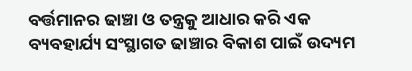ବର୍ତ୍ତମାନର ଢାଞ୍ଚା ଓ ତନ୍ତ୍ରକୁ ଆଧାର କରି ଏକ ବ୍ୟବହାର୍ଯ୍ୟ ସଂସ୍ଥାଗତ ଢାଞ୍ଚାର ବିକାଶ ପାଇଁ ଉଦ୍ୟମ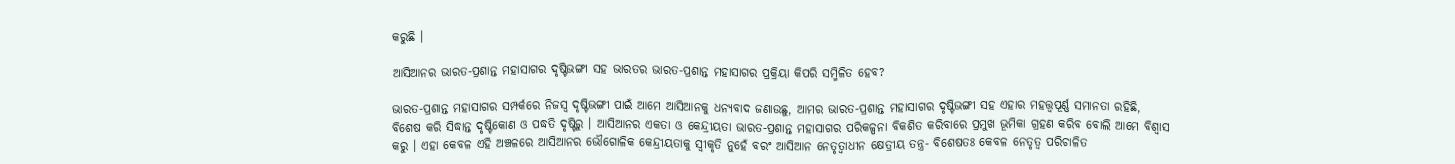କରୁଛି ।

ଆସିଆନର ଭାରତ-ପ୍ରଶାନ୍ତ ମହାସାଗର ଦୃଷ୍ଟିଭଙ୍ଗୀ ସହ ଭାରତର ଭାରତ-ପ୍ରଶାନ୍ତ ମହାସାଗର ପ୍ରକ୍ରିୟା କିପରି ସମ୍ମିଳିତ ହେବ?

ଭାରତ-ପ୍ରଶାନ୍ତ ମହାସାଗର ସମ୍ପର୍କରେ ନିଜସ୍ୱ ଦୃଷ୍ଟିଭଙ୍ଗୀ ପାଇଁ ଆମେ ଆସିଆନକୁ ଧନ୍ୟବାଦ ଜଣାଉଛୁ, ଆମର ଭାରତ-ପ୍ରଶାନ୍ତ ମହାସାଗର ଦୃଷ୍ଟିଭଙ୍ଗୀ ସହ ଏହାର ମହତ୍ତ୍ୱପୂର୍ଣ୍ଣ ସମାନତା ରହିଛି, ବିଶେଷ କରି ସିଦ୍ଧାନ୍ତ ଦୃଷ୍ଟିକୋଣ ଓ ପଦ୍ଧତି ଦୃଷ୍ଟିରୁ । ଆସିଆନର ଏକତା ଓ କେନ୍ଦ୍ରୀୟତା ଭାରତ-ପ୍ରଶାନ୍ତ ମହାସାଗର ପରିକଳ୍ପନା ବିକଶିତ କରିବାରେ ପ୍ରମୁଖ ଭୂମିକା ଗ୍ରହଣ କରିବ ବୋଲି ଆମେ ବିଶ୍ୱାସ କରୁ । ଏହା କେବଳ ଏହି ଅଞ୍ଚଳରେ ଆସିଆନର ଭୌଗୋଳିକ କେନ୍ଦ୍ରୀୟତାକୁ ସ୍ୱୀକୃତି ନୁହେଁ ବରଂ ଆସିଆନ ନେତୃତ୍ୱାଧୀନ କ୍ଷେତ୍ରୀୟ ତନ୍ତ୍ର- ବିଶେଷତଃ କେବଳ ନେତୃତ୍ୱ ପରିଚାଳିତ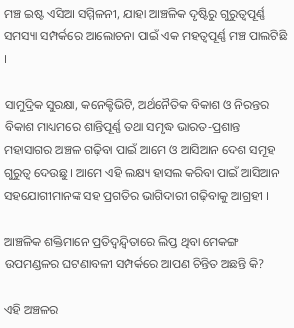ମଞ୍ଚ ଇଷ୍ଟ ଏସିଆ ସମ୍ମିଳନୀ, ଯାହା ଆଞ୍ଚଳିକ ଦୃଷ୍ଟିରୁ ଗୁରୁତ୍ୱପୂର୍ଣ୍ଣ ସମସ୍ୟା ସମ୍ପର୍କରେ ଆଲୋଚନା ପାଇଁ ଏକ ମହତ୍ୱପୂର୍ଣ୍ଣ ମଞ୍ଚ ପାଲଟିଛି ।

ସାମୁଦ୍ରିକ ସୁରକ୍ଷା, କନେକ୍ଟିଭିଟି, ଅର୍ଥନୈତିକ ବିକାଶ ଓ ନିରନ୍ତର ବିକାଶ ମାଧ୍ୟମରେ ଶାନ୍ତିପୂର୍ଣ୍ଣ ତଥା ସମୃଦ୍ଧ ଭାରତ-ପ୍ରଶାନ୍ତ ମହାସାଗର ଅଞ୍ଚଳ ଗଢ଼ିବା ପାଇଁ ଆମେ ଓ ଆସିଆନ ଦେଶ ସମୂହ ଗୁରୁତ୍ୱ ଦେଉଛୁ । ଆମେ ଏହି ଲକ୍ଷ୍ୟ ହାସଲ କରିବା ପାଇଁ ଆସିଆନ ସହଯୋଗୀମାନଙ୍କ ସହ ପ୍ରଗତିର ଭାଗିଦାରୀ ଗଢ଼ିବାକୁ ଆଗ୍ରହୀ ।

ଆଞ୍ଚଳିକ ଶକ୍ତିମାନେ ପ୍ରତିଦ୍ୱନ୍ଦ୍ୱିତାରେ ଲିପ୍ତ ଥିବା ମେକଙ୍ଗ ଉପମଣ୍ଡଳର ଘଟଣାବଳୀ ସମ୍ପର୍କରେ ଆପଣ ଚିନ୍ତିତ ଅଛନ୍ତି କି?

ଏହି ଅଞ୍ଚଳର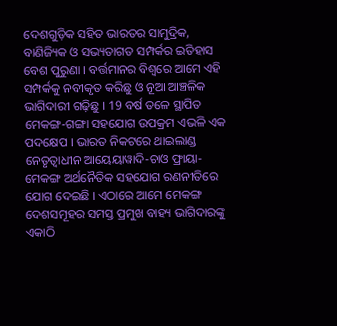ଦେଶଗୁଡ଼ିକ ସହିତ ଭାରତର ସାମୁଦ୍ରିକ, ବାଣିଜ୍ୟିକ ଓ ସଭ୍ୟତାଗତ ସମ୍ପର୍କର ଇତିହାସ ବେଶ ପୁରୁଣା । ବର୍ତ୍ତମାନର ବିଶ୍ୱରେ ଆମେ ଏହି ସମ୍ପର୍କକୁ ନବୀକୃତ କରିଛୁ ଓ ନୂଆ ଆଞ୍ଚଳିକ ଭାଗିଦାରୀ ଗଢ଼ିଛୁ । 19 ବର୍ଷ ତଳେ ସ୍ଥାପିତ ମେକଙ୍ଗ-ଗଙ୍ଗା ସହଯୋଗ ଉପକ୍ରମ ଏଭଳି ଏକ ପଦକ୍ଷେପ । ଭାରତ ନିକଟରେ ଥାଇଲାଣ୍ଡ ନେତୃତ୍ୱାଧୀନ ଆୟେୟାୱାଦି-ଚାଓ ଫ୍ରାୟା-ମେକଙ୍ଗ ଅର୍ଥନୈତିକ ସହଯୋଗ ରଣନୀତିରେ ଯୋଗ ଦେଇଛି । ଏଠାରେ ଆମେ ମେକଙ୍ଗ ଦେଶସମୂହର ସମସ୍ତ ପ୍ରମୁଖ ବାହ୍ୟ ଭାଗିଦାରଙ୍କୁ ଏକାଠି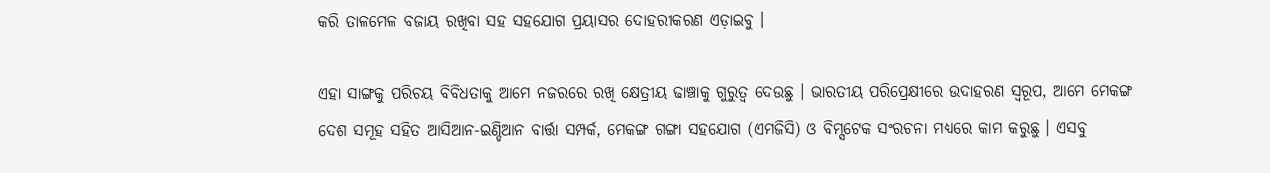କରି ତାଳମେଳ ବଜାୟ ରଖିବା ସହ ସହଯୋଗ ପ୍ରୟାସର ଦୋହରୀକରଣ ଏଡ଼ାଇବୁ ।

ଏହା ସାଙ୍ଗକୁ ପରିଚୟ ବିବିଧତାକୁ ଆମେ ନଜରରେ ରଖି କ୍ଷେତ୍ରୀୟ ଢାଞ୍ଚାକୁ ଗୁରୁତ୍ୱ ଦେଉଛୁ । ଭାରତୀୟ ପରିପ୍ରେକ୍ଷୀରେ ଉଦାହରଣ ସ୍ୱରୂପ, ଆମେ ମେକଙ୍ଗ ଦେଶ ସମୂହ ସହିତ ଆସିଆନ-ଇଣ୍ଡିଆନ ବାର୍ତ୍ତା ସମ୍ପର୍କ, ମେକଙ୍ଗ ଗଙ୍ଗା ସହଯୋଗ (ଏମଜିସି) ଓ ବିମ୍ସଟେକ ସଂରଚନା ମଧ୍ୟରେ କାମ କରୁଛୁ । ଏସବୁ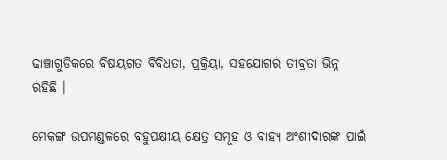ଢାଞ୍ଚାଗୁଡିକରେ ବିଷୟଗତ ବିବିଧତା, ପ୍ରକ୍ରିୟା, ସହଯୋଗର ତୀବ୍ରତା ଭିନ୍ନ ରହିଛି ।

ମେକଙ୍ଗ ଉପମଣ୍ଡଳରେ ବହୁପକ୍ଷୀୟ କ୍ଷେତ୍ର ସମୂହ ଓ ବାହ୍ୟ ଅଂଶୀଦାରଙ୍କ ପାଇଁ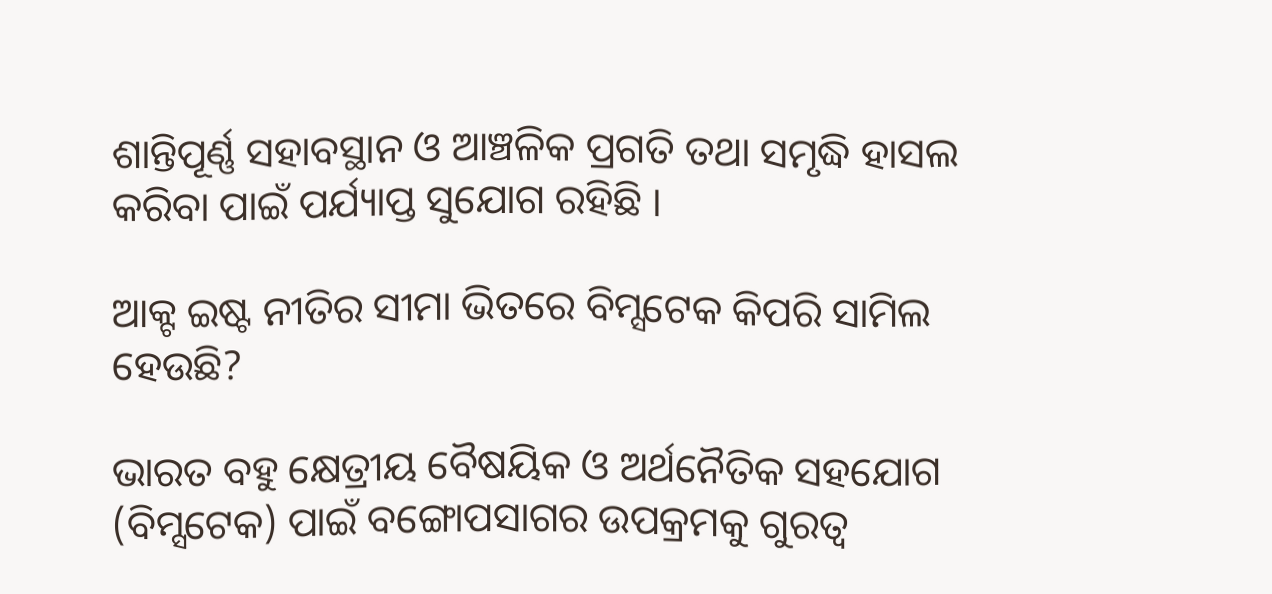ଶାନ୍ତିପୂର୍ଣ୍ଣ ସହାବସ୍ଥାନ ଓ ଆଞ୍ଚଳିକ ପ୍ରଗତି ତଥା ସମୃଦ୍ଧି ହାସଲ କରିବା ପାଇଁ ପର୍ଯ୍ୟାପ୍ତ ସୁଯୋଗ ରହିଛି ।

ଆକ୍ଟ ଇଷ୍ଟ ନୀତିର ସୀମା ଭିତରେ ବିମ୍ସଟେକ କିପରି ସାମିଲ ହେଉଛି?

ଭାରତ ବହୁ କ୍ଷେତ୍ରୀୟ ବୈଷୟିକ ଓ ଅର୍ଥନୈତିକ ସହଯୋଗ (ବିମ୍ସଟେକ) ପାଇଁ ବଙ୍ଗୋପସାଗର ଉପକ୍ରମକୁ ଗୁରତ୍ୱ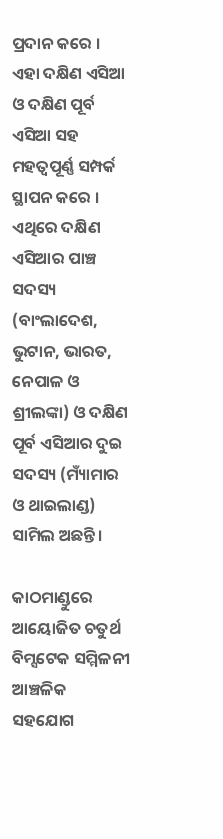ପ୍ରଦାନ କରେ । ଏହା ଦକ୍ଷିଣ ଏସିଆ ଓ ଦକ୍ଷିଣ ପୂର୍ବ ଏସିଆ ସହ ମହତ୍ୱପୂର୍ଣ୍ଣ ସମ୍ପର୍କ ସ୍ଥାପନ କରେ । ଏଥିରେ ଦକ୍ଷିଣ ଏସିଆର ପାଞ୍ଚ ସଦସ୍ୟ (ବାଂଲାଦେଶ, ଭୁଟାନ, ଭାରତ, ନେପାଳ ଓ ଶ୍ରୀଲଙ୍କା) ଓ ଦକ୍ଷିଣ ପୂର୍ବ ଏସିଆର ଦୁଇ ସଦସ୍ୟ (ମ୍ୟାଁମାର ଓ ଥାଇଲାଣ୍ଡ) ସାମିଲ ଅଛନ୍ତି ।

କାଠମାଣ୍ଡୁରେ ଆୟୋଜିତ ଚତୁର୍ଥ ବିମ୍ସଟେକ ସମ୍ମିଳନୀ ଆଞ୍ଚଳିକ ସହଯୋଗ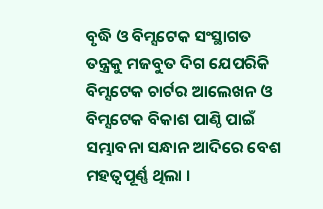ବୃଦ୍ଧି ଓ ବିମ୍ସଟେକ ସଂସ୍ଥାଗତ ତନ୍ତ୍ରକୁ ମଜବୁତ ଦିଗ ଯେପରିକି ବିମ୍ସଟେକ ଚାର୍ଟର ଆଲେଖନ ଓ ବିମ୍ସଟେକ ବିକାଶ ପାଣ୍ଠି ପାଇଁ ସମ୍ଭାବନା ସନ୍ଧାନ ଆଦିରେ ବେଶ ମହତ୍ୱପୂର୍ଣ୍ଣ ଥିଲା ।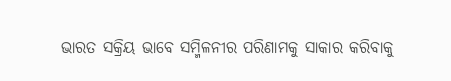ଭାରତ ସକ୍ରିୟ ଭାବେ ସମ୍ମିଳନୀର ପରିଣାମକୁ ସାକାର କରିବାକୁ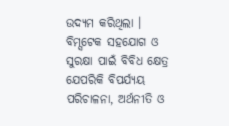ଉଦ୍ୟମ କରିଥିଲା । ବିମ୍ସଟେକ ସହଯୋଗ ଓ ସୁରକ୍ଷା ପାଇଁ ବିବିଧ କ୍ଷେତ୍ର ଯେପରିକି ବିପର୍ଯ୍ୟୟ ପରିଚାଳନା, ଅର୍ଥନୀତି ଓ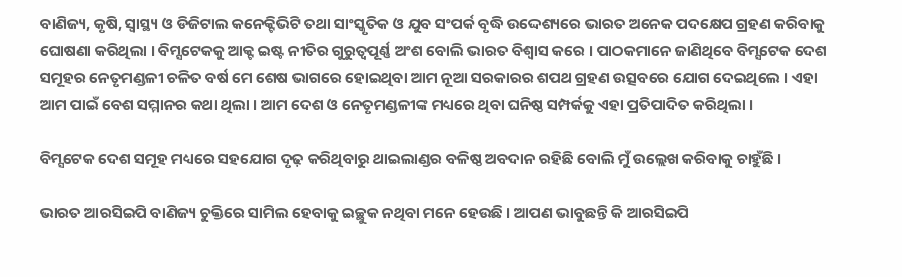ବାଣିଜ୍ୟ, କୃଷି, ସ୍ୱାସ୍ଥ୍ୟ ଓ ଡିଜିଟାଲ କନେକ୍ଟିଭିଟି ତଥା ସାଂସ୍କୃତିକ ଓ ଯୁବ ସଂପର୍କ ବୃଦ୍ଧି ଉଦ୍ଦେଶ୍ୟରେ ଭାରତ ଅନେକ ପଦକ୍ଷେପ ଗ୍ରହଣ କରିବାକୁ ଘୋଷଣା କରିଥିଲା । ବିମ୍ସଟେକକୁ ଆକ୍ଟ ଇଷ୍ଟ ନୀତିର ଗୁରୁତ୍ୱପୂର୍ଣ୍ଣ ଅଂଶ ବୋଲି ଭାରତ ବିଶ୍ୱାସ କରେ । ପାଠକମାନେ ଜାଣିଥିବେ ବିମ୍ସଟେକ ଦେଶ ସମୂହର ନେତୃମଣ୍ଡଳୀ ଚଳିତ ବର୍ଷ ମେ ଶେଷ ଭାଗରେ ହୋଇଥିବା ଆମ ନୂଆ ସରକାରର ଶପଥ ଗ୍ରହଣ ଉତ୍ସବରେ ଯୋଗ ଦେଇଥିଲେ । ଏହା ଆମ ପାଇଁ ବେଶ ସମ୍ମାନର କଥା ଥିଲା । ଆମ ଦେଶ ଓ ନେତୃମଣ୍ଡଳୀଙ୍କ ମଧ୍ୟରେ ଥିବା ଘନିଷ୍ଠ ସମ୍ପର୍କକୁ ଏହା ପ୍ରତିପାଦିତ କରିଥିଲା ।

ବିମ୍ସଟେକ ଦେଶ ସମୂହ ମଧ୍ୟରେ ସହଯୋଗ ଦୃଢ଼ କରିଥିବାରୁ ଥାଇଲାଣ୍ଡର ବଳିଷ୍ଠ ଅବଦାନ ରହିଛି ବୋଲି ମୁଁ ଉଲ୍ଲେଖ କରିବାକୁ ଚାହୁଁଛି ।

ଭାରତ ଆରସିଇପି ବାଣିଜ୍ୟ ଚୁକ୍ତିରେ ସାମିଲ ହେବାକୁ ଇଚ୍ଛୁକ ନଥିବା ମନେ ହେଉଛି । ଆପଣ ଭାବୁଛନ୍ତି କି ଆରସିଇପି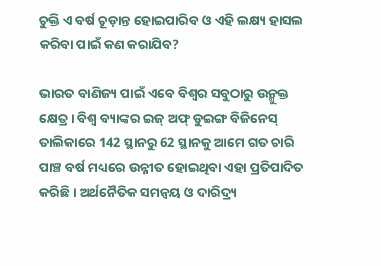ଚୁକ୍ତି ଏ ବର୍ଷ ଚୂଡ଼ାନ୍ତ ହୋଇପାରିବ ଓ ଏହି ଲକ୍ଷ୍ୟ ହାସଲ କରିବା ପାଇଁ କଣ କରାଯିବ?

ଭାରତ ବାଣିଜ୍ୟ ପାଇଁ ଏବେ ବିଶ୍ୱର ସବୁଠାରୁ ଉନ୍ମୁକ୍ତ କ୍ଷେତ୍ର । ବିଶ୍ୱ ବ୍ୟାଙ୍କର ଇଜ୍ ଅଫ୍ ଡୁଇଙ୍ଗ ବିଜିନେସ୍ ତାଲିକାରେ 142 ସ୍ଥାନରୁ 62 ସ୍ଥାନକୁ ଆମେ ଗତ ଚାରି ପାଞ୍ଚ ବର୍ଷ ମଧ୍ୟରେ ଉନ୍ନୀତ ହୋଇଥିବା ଏହା ପ୍ରତିପାଦିତ କରିଛି । ଅର୍ଥନୈତିକ ସମନ୍ୱୟ ଓ ଦାରିଦ୍ର୍ୟ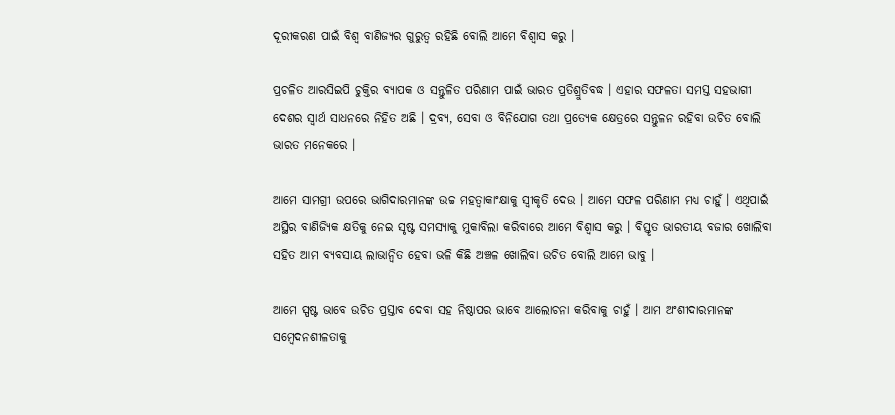ଦୂରୀକରଣ ପାଇଁ ବିଶ୍ୱ ବାଣିଜ୍ୟର ଗୁରୁତ୍ୱ ରହିଛି ବୋଲି ଆମେ ବିଶ୍ୱାସ କରୁ ।

ପ୍ରଚଳିତ ଆରସିଇପି ଚୁକ୍ତିର ବ୍ୟାପକ ଓ ସନ୍ତୁଳିତ ପରିଣାମ ପାଇଁ ଭାରତ ପ୍ରତିଶ୍ରୁତିବଦ୍ଧ । ଏହାର ସଫଳତା ସମସ୍ତ ସହଭାଗୀ ଦେଶର ସ୍ୱାର୍ଥ ସାଧନରେ ନିହିତ ଅଛି । ଦ୍ରବ୍ୟ, ସେବା ଓ ବିନିଯୋଗ ତଥା ପ୍ରତ୍ୟେକ କ୍ଷେତ୍ରରେ ସନ୍ତୁଳନ ରହିବା ଉଚିତ ବୋଲି ଭାରତ ମନେକରେ ।

ଆମେ ସାମଗ୍ରୀ ଉପରେ ଭାଗିଦାରମାନଙ୍କ ଉଚ୍ଚ ମହତ୍ୱାକାଂକ୍ଷାକୁ ସ୍ୱୀକୃତି ଦେଉ । ଆମେ ସଫଳ ପରିଣାମ ମଧ୍ୟ ଚାହୁଁ । ଏଥିପାଇଁ ଅସ୍ଥିର ବାଣିଜ୍ୟିକ କ୍ଷତିକୁ ନେଇ ସୃଷ୍ଟ ସମସ୍ୟାକୁ ମୁକାବିଲା କରିବାରେ ଆମେ ବିଶ୍ୱାସ କରୁ । ବିସ୍ତୃତ ଭାରତୀୟ ବଜାର ଖୋଲିବା ସହିତ ଆମ ବ୍ୟବସାୟ ଲାଭାନ୍ୱିତ ହେବା ଭଳି କିଛି ଅଞ୍ଚଳ ଖୋଲିବା ଉଚିତ ବୋଲି ଆମେ ଭାବୁ ।

ଆମେ ସ୍ପଷ୍ଟ ଭାବେ ଉଚିତ ପ୍ରସ୍ତାବ ଦେବା ସହ ନିଷ୍ଠାପର ଭାବେ ଆଲୋଚନା କରିବାକୁ ଚାହୁଁ । ଆମ ଅଂଶୀଦାରମାନଙ୍କ ସମ୍ବେଦନଶୀଳତାକୁ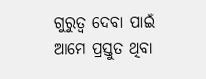ଗୁରୁତ୍ୱ ଦେବା ପାଇଁ ଆମେ ପ୍ରସ୍ତୁତ ଥିବା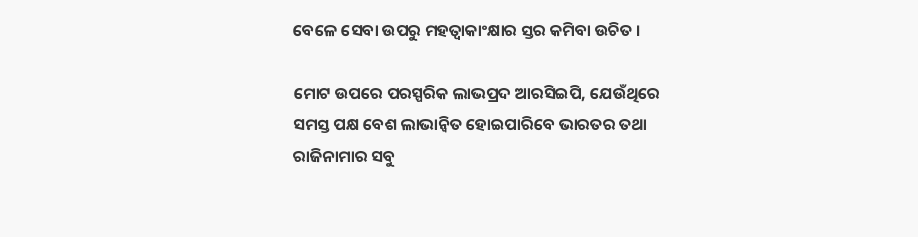ବେଳେ ସେବା ଉପରୁ ମହତ୍ୱାକାଂକ୍ଷାର ସ୍ତର କମିବା ଉଚିତ ।

ମୋଟ ଉପରେ ପରସ୍ପରିକ ଲାଭପ୍ରଦ ଆରସିଇପି, ଯେଉଁଥିରେ ସମସ୍ତ ପକ୍ଷ ବେଶ ଲାଭାନ୍ୱିତ ହୋଇପାରିବେ ଭାରତର ତଥା ରାଜିନାମାର ସବୁ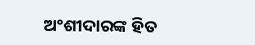ଅଂଶୀଦାରଙ୍କ ହିତ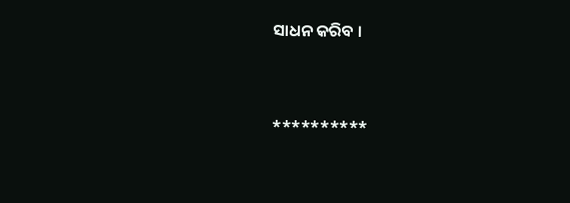ସାଧନ କରିବ ।



**********